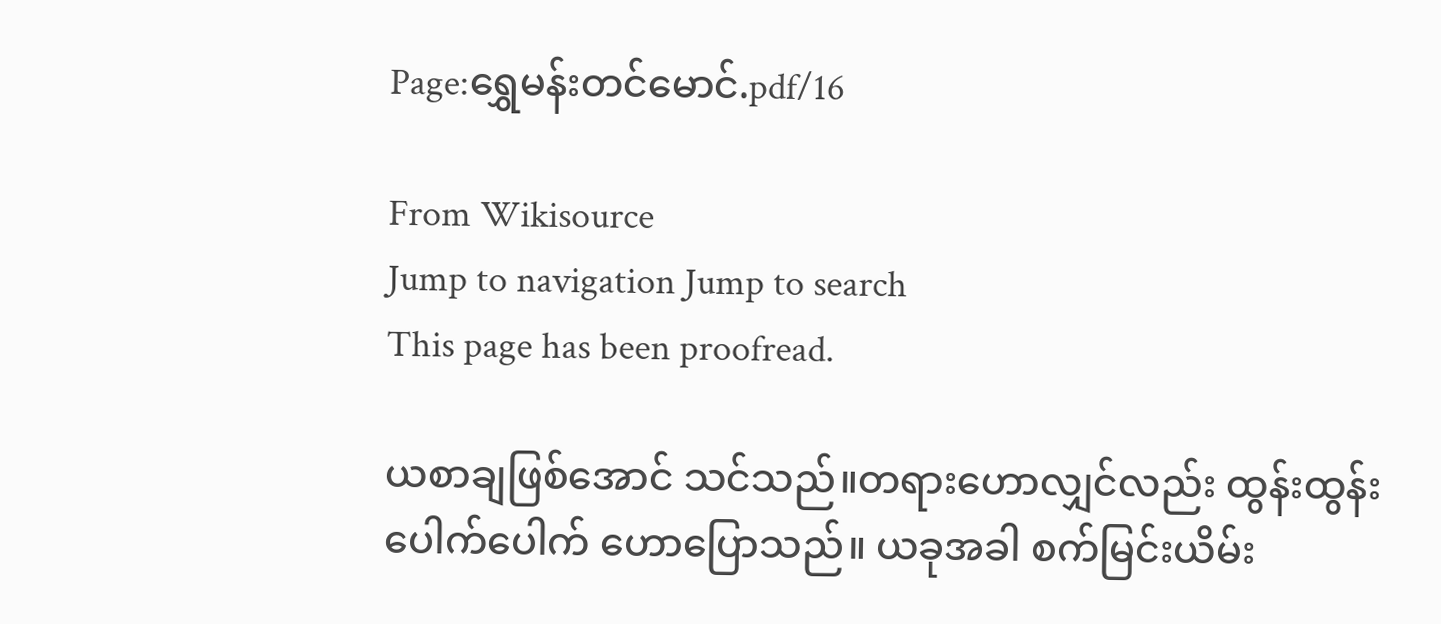Page:ရွှေမန်းတင်မောင်.pdf/16

From Wikisource
Jump to navigation Jump to search
This page has been proofread.

ယစာချဖြစ်အောင် သင်သည်။တရားဟောလျှင်လည်း ထွန်းထွန်းပေါက်ပေါက် ဟောပြောသည်။ ယခုအခါ စက်မြင်းယိမ်း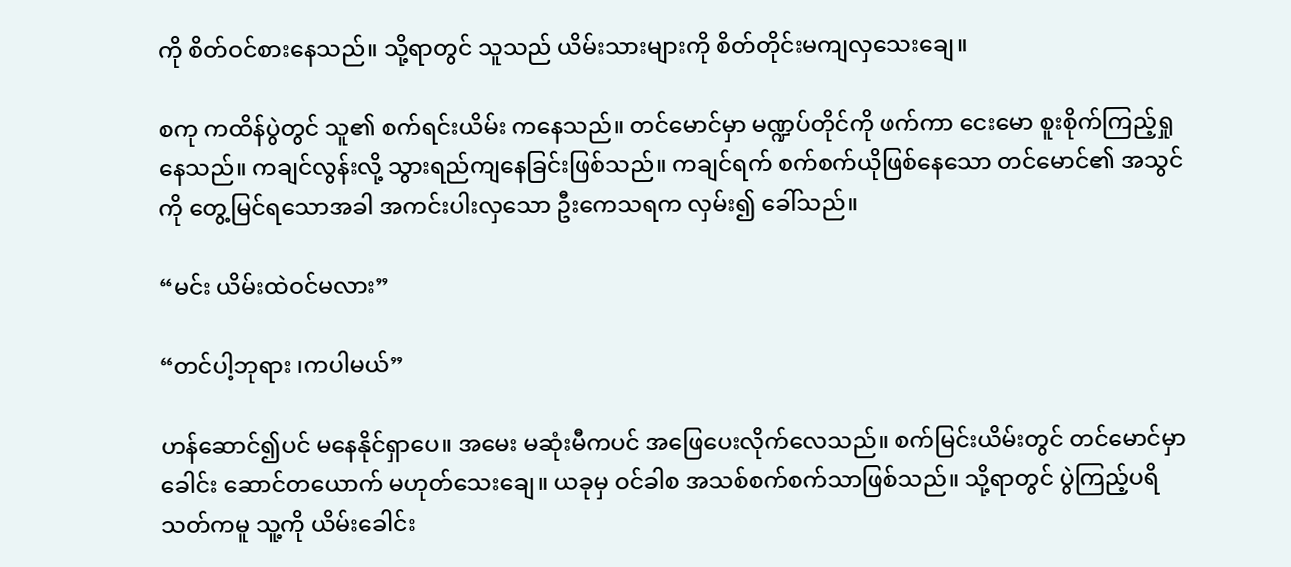ကို စိတ်ဝင်စားနေသည်။ သို့ရာတွင် သူသည် ယိမ်းသားများကို စိတ်တိုင်းမကျလှသေးချေ။

စကု ကထိန်ပွဲတွင် သူ၏ စက်ရင်းယိမ်း ကနေသည်။ တင်မောင်မှာ မဏ္ဍပ်တိုင်ကို ဖက်ကာ ငေးမော စူးစိုက်ကြည့်ရှုနေသည်။ ကချင်လွန်းလို့ သွားရည်ကျနေခြင်းဖြစ်သည်။ ကချင်ရက် စက်စက်ယိုဖြစ်နေသော တင်မောင်၏ အသွင်ကို တွေ့မြင်ရသောအခါ အကင်းပါးလှသော ဦးကေသရက လှမ်း၍ ခေါ်သည်။

“မင်း ယိမ်းထဲဝင်မလား”

“တင်ပါ့ဘုရား ၊ကပါမယ်”

ဟန်ဆောင်၍ပင် မနေနိုင်ရှာပေ။ အမေး မဆုံးမီကပင် အဖြေပေးလိုက်လေသည်။ စက်မြင်းယိမ်းတွင် တင်မောင်မှာ ခေါင်း ဆောင်တယောက် မဟုတ်သေးချေ။ ယခုမှ ဝင်ခါစ အသစ်စက်စက်သာဖြစ်သည်။ သို့ရာတွင် ပွဲကြည့်ပရိသတ်ကမူ သူ့ကို ယိမ်းခေါင်း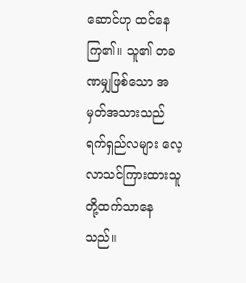ဆောင်ဟု ထင်နေကြ၏။ သူ၏ တခဏမျှဖြစ်သော အမှတ်အသားသည် ရက်ရှည်လများ လေ့လာသင်ကြားထားသူတို့ထက်သာနေသည်။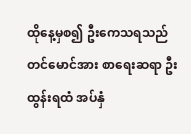ထိုနေ့မှစ၍ ဦးကေသရသည် တင်မောင်အား စာရေးဆရာ ဦးထွန်းရထံ အပ်နှံ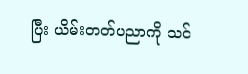ပြီး ယိမ်းတတ်ပညာကို သင်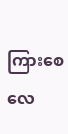ကြားစေလေ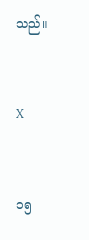သည်။


X


၁၅